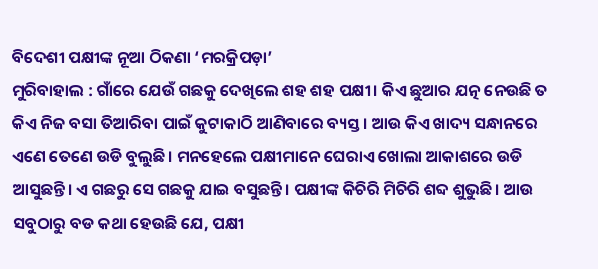ବିଦେଶୀ ପକ୍ଷୀଙ୍କ ନୂଆ ଠିକଣା ‘ମରକ୍ରିପଡ଼ା’
ମୁରିବାହାଲ : ଗାଁରେ ଯେଉଁ ଗଛକୁ ଦେଖିଲେ ଶହ ଶହ ପକ୍ଷୀ। କିଏ ଛୁଆର ଯତ୍ନ ନେଉଛି ତ କିଏ ନିଜ ବସା ତିଆରିବା ପାଇଁ କୁଟାକାଠି ଆଣିବାରେ ବ୍ୟସ୍ତ। ଆଉ କିଏ ଖାଦ୍ୟ ସନ୍ଧାନରେ ଏଣେ ତେଣେ ଉଡି ବୁଲୁଛି। ମନହେଲେ ପକ୍ଷୀମାନେ ଘେରାଏ ଖୋଲା ଆକାଶରେ ଉଡି ଆସୁଛନ୍ତି। ଏ ଗଛରୁ ସେ ଗଛକୁ ଯାଇ ବସୁଛନ୍ତି। ପକ୍ଷୀଙ୍କ କିଚିରି ମିଚିରି ଶବ୍ଦ ଶୁଭୁଛି। ଆଉ ସବୁଠାରୁ ବଡ କଥା ହେଉଛି ଯେ, ପକ୍ଷୀ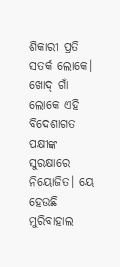ଶିକାରୀ ପ୍ରତି ସତର୍କ ଲୋକେ। ଖୋଦ୍ ଗାଁ ଲୋକେ ଏହି ବିଦେଶାଗତ ପକ୍ଷୀଙ୍କ ସୁରକ୍ଷାରେ ନିୟୋଜିତ। ୟେ ହେଉଛି ମୁରିବାହାଲ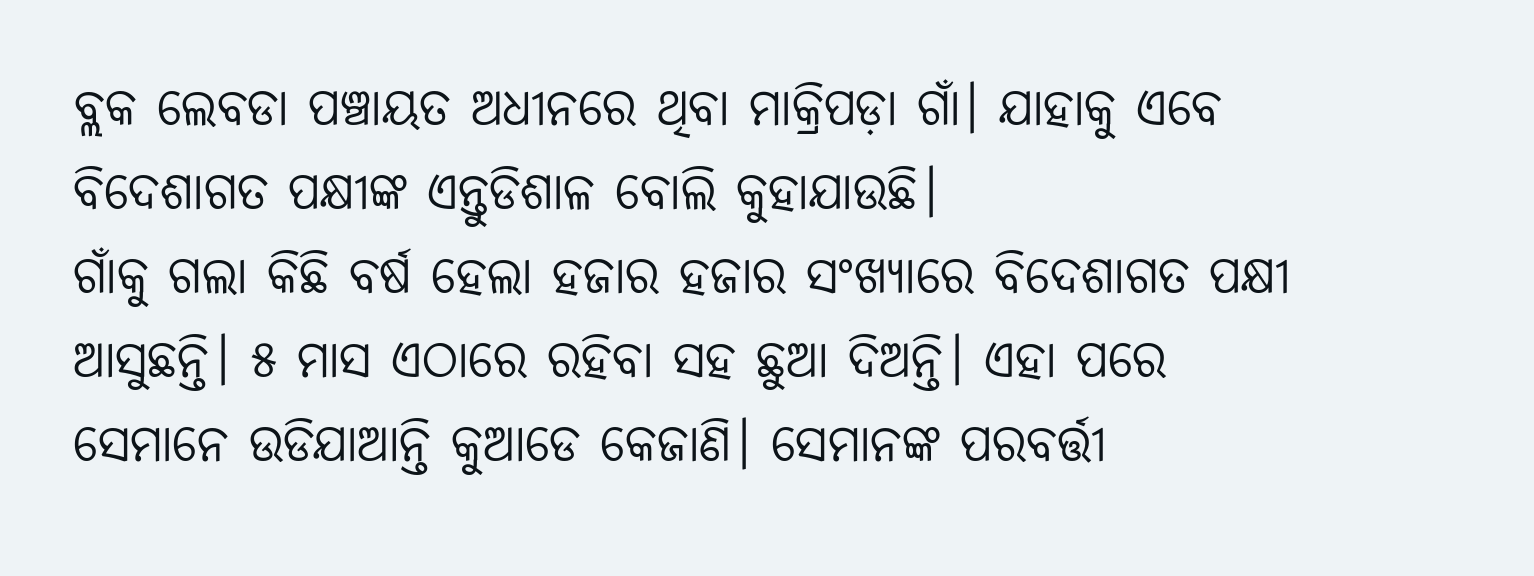ବ୍ଲକ ଲେବଡା ପଞ୍ଚାୟତ ଅଧୀନରେ ଥିବା ମାକ୍ରିପଡ଼ା ଗାଁ। ଯାହାକୁ ଏବେ ବିଦେଶାଗତ ପକ୍ଷୀଙ୍କ ଏନ୍ତୁଡିଶାଳ ବୋଲି କୁହାଯାଉଛି।
ଗାଁକୁ ଗଲା କିଛି ବର୍ଷ ହେଲା ହଜାର ହଜାର ସଂଖ୍ୟାରେ ବିଦେଶାଗତ ପକ୍ଷୀ ଆସୁଛନ୍ତି। ୫ ମାସ ଏଠାରେ ରହିବା ସହ ଛୁଆ ଦିଅନ୍ତି। ଏହା ପରେ ସେମାନେ ଉଡିଯାଆନ୍ତି କୁଆଡେ କେଜାଣି। ସେମାନଙ୍କ ପରବର୍ତ୍ତୀ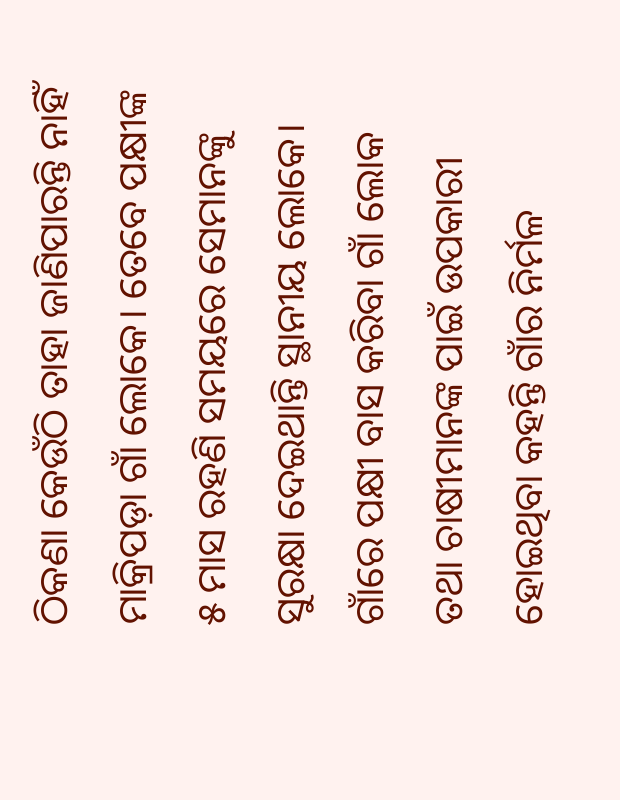ଠିକଣା କେଉଁଠି ତାହା ଜାଣିପାରନ୍ତି ନାହିଁ ମାକ୍ରିପଡ଼ା ଗାଁ ଲୋକେ। ତେବେ ପକ୍ଷୀଙ୍କ ୫ ମାସ ରହଣି ସମୟରେ ସେମାନଙ୍କୁ ସୁରକ୍ଷା ଦେଇଥାନ୍ତି ସ୍ଥାନୀୟ ଲୋକେ। ଗାଁରେ ପକ୍ଷୀ ବାସ କରିବା ଗାଁ ଲୋକ ତଥା ଚାଷୀମାନଙ୍କ ପାଇଁ ଉପକାରୀ ହୋଇଥିବା କହନ୍ତି ଗାଁର ନିର୍ମଳ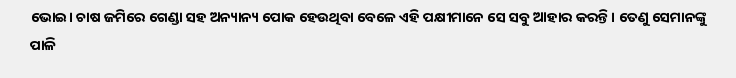ଭୋଇ। ଚାଷ ଜମିରେ ଗେଣ୍ଡା ସହ ଅନ୍ୟାନ୍ୟ ପୋକ ହେଉଥିବା ବେଳେ ଏହି ପକ୍ଷୀମାନେ ସେ ସବୁ ଆହାର କରନ୍ତି। ତେଣୁ ସେମାନଙ୍କୁ ପାଳି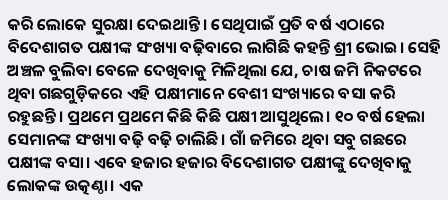କରି ଲୋକେ ସୁରକ୍ଷା ଦେଇଥାନ୍ତି। ସେଥିପାଇଁ ପ୍ରତି ବର୍ଷ ଏଠାରେ ବିଦେଶାଗତ ପକ୍ଷୀଙ୍କ ସଂଖ୍ୟା ବଢ଼ିବାରେ ଲାଗିଛି କହନ୍ତି ଶ୍ରୀ ଭୋଇ। ସେହି ଅଞ୍ଚଳ ବୁଲିବା ବେଳେ ଦେଖିବାକୁ ମିଳିଥିଲା ଯେ, ଚାଷ ଜମି ନିକଟରେ ଥିବା ଗଛଗୁଡ଼ିକରେ ଏହି ପକ୍ଷୀମାନେ ବେଶୀ ସଂଖ୍ୟାରେ ବସା କରି ରହୁଛନ୍ତି। ପ୍ରଥମେ ପ୍ରଥମେ କିଛି କିଛି ପକ୍ଷୀ ଆସୁଥିଲେ। ୧୦ ବର୍ଷ ହେଲା ସେମାନଙ୍କ ସଂଖ୍ୟା ବଢ଼ି ବଢ଼ି ଚାଲିଛି। ଗାଁ ଜମିରେ ଥିବା ସବୁ ଗଛରେ ପକ୍ଷୀଙ୍କ ବସା। ଏବେ ହଜାର ହଜାର ବିଦେଶାଗତ ପକ୍ଷୀଙ୍କୁ ଦେଖିବାକୁ ଲୋକଙ୍କ ଉତ୍କଣ୍ଠା। ଏକ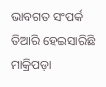ଭାବଗତ ସଂପର୍କ ତିଆରି ହେଇସାରିଛି ମାକ୍ରିପଡ଼ା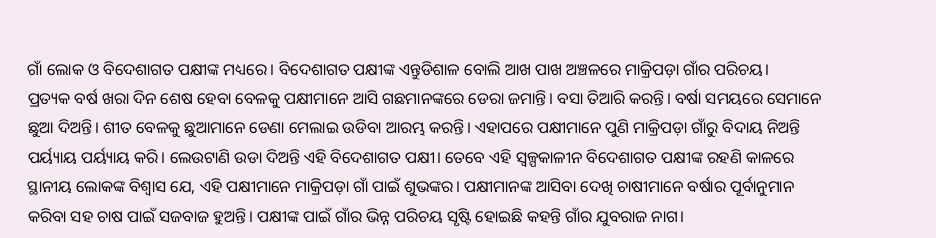ଗାଁ ଲୋକ ଓ ବିଦେଶାଗତ ପକ୍ଷୀଙ୍କ ମଧ୍ୟରେ। ବିଦେଶାଗତ ପକ୍ଷୀଙ୍କ ଏନ୍ତୁଡିଶାଳ ବୋଲି ଆଖ ପାଖ ଅଞ୍ଚଳରେ ମାକ୍ରିପଡ଼ା ଗାଁର ପରିଚୟ।
ପ୍ରତ୍ୟକ ବର୍ଷ ଖରା ଦିନ ଶେଷ ହେବା ବେଳକୁ ପକ୍ଷୀମାନେ ଆସି ଗଛମାନଙ୍କରେ ଡେରା ଜମାନ୍ତି। ବସା ତିଆରି କରନ୍ତି। ବର୍ଷା ସମୟରେ ସେମାନେ ଛୁଆ ଦିଅନ୍ତି। ଶୀତ ବେଳକୁ ଛୁଆମାନେ ଡେଣା ମେଲାଇ ଉଡିବା ଆରମ୍ଭ କରନ୍ତି। ଏହାପରେ ପକ୍ଷୀମାନେ ପୁଣି ମାକ୍ରିପଡ଼ା ଗାଁରୁ ବିଦାୟ ନିଅନ୍ତି ପର୍ୟ୍ୟାୟ ପର୍ୟ୍ୟାୟ କରି। ଲେଉଟାଣି ଉଡା ଦିଅନ୍ତି ଏହି ବିଦେଶାଗତ ପକ୍ଷୀ। ତେବେ ଏହି ସ୍ୱଳ୍ପକାଳୀନ ବିଦେଶାଗତ ପକ୍ଷୀଙ୍କ ରହଣି କାଳରେ ସ୍ଥାନୀୟ ଲୋକଙ୍କ ବିଶ୍ୱାସ ଯେ, ଏହି ପକ୍ଷୀମାନେ ମାକ୍ରିପଡ଼ା ଗାଁ ପାଇଁ ଶୁଭଙ୍କର। ପକ୍ଷୀମାନଙ୍କ ଆସିବା ଦେଖି ଚାଷୀମାନେ ବର୍ଷାର ପୂର୍ବାନୁମାନ କରିବା ସହ ଚାଷ ପାଇଁ ସଜବାଜ ହୁଅନ୍ତି। ପକ୍ଷୀଙ୍କ ପାଇଁ ଗାଁର ଭିନ୍ନ ପରିଚୟ ସୃଷ୍ଟି ହୋଇଛି କହନ୍ତି ଗାଁର ଯୁବରାଜ ନାଗ।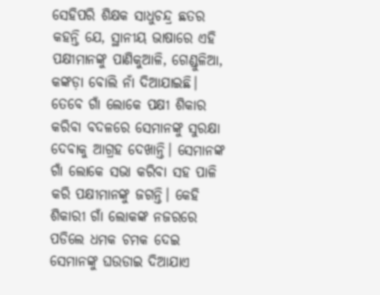ସେହିପରି ଶିକ୍ଷକ ସାଧୁଚନ୍ଦ୍ର ଛତର କହନ୍ତି ଯେ, ସ୍ଥାନୀୟ ଭାଷାରେ ଏହି ପକ୍ଷୀମାନଙ୍କୁ ପାଣିକୁଆଳି, ଗେଣ୍ଡୁଳିଆ, କଙ୍କଡ଼ା ବୋଲି ନାଁ ଦିଆଯାଇଛି। ତେବେ ଗାଁ ଲୋକେ ପକ୍ଷୀ ଶିକାର କରିବା ବଦଳରେ ସେମାନଙ୍କୁ ସୁରକ୍ଷା ଦେବାକୁ ଆଗ୍ରହ ଦେଖାନ୍ତି। ସେମାନଙ୍କ ଗାଁ ଲୋକେ ସଭା କରିବା ସହ ପାଳି କରି ପକ୍ଷୀମାନଙ୍କୁ ଜଗନ୍ତି। କେହି ଶିକାରୀ ଗାଁ ଲୋକଙ୍କ ନଜରରେ ପଡିଲେ ଧମକ ଚମକ ଦେଇ ସେମାନଙ୍କୁ ଘଉଡାଇ ଦିଆଯାଏ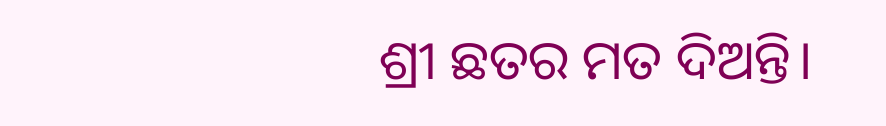ଶ୍ରୀ ଛତର ମତ ଦିଅନ୍ତି।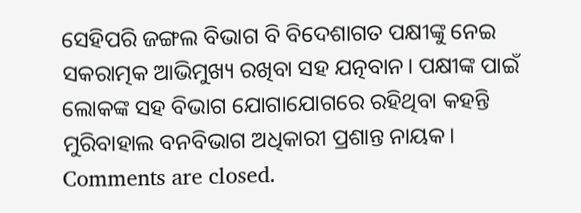ସେହିପରି ଜଙ୍ଗଲ ବିଭାଗ ବି ବିଦେଶାଗତ ପକ୍ଷୀଙ୍କୁ ନେଇ ସକରାତ୍ମକ ଆଭିମୁଖ୍ୟ ରଖିବା ସହ ଯତ୍ନବାନ। ପକ୍ଷୀଙ୍କ ପାଇଁ ଲୋକଙ୍କ ସହ ବିଭାଗ ଯୋଗାଯୋଗରେ ରହିଥିବା କହନ୍ତି ମୁରିବାହାଲ ବନବିଭାଗ ଅଧିକାରୀ ପ୍ରଶାନ୍ତ ନାୟକ।
Comments are closed.